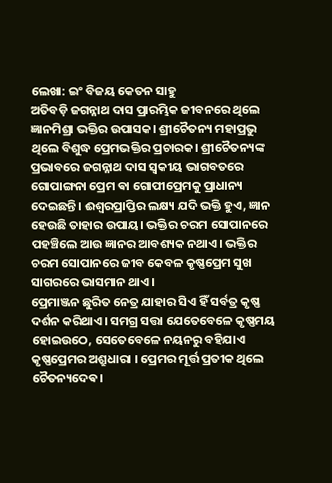ଲେଖା: ଇଂ ବିଜୟ କେତନ ସାହୁ
ଅତିବଡ଼ି ଜଗନ୍ନାଥ ଦାସ ପ୍ରାରମ୍ଭିକ ଜୀବନରେ ଥିଲେ ଜ୍ଞାନମିଶ୍ରା ଭକ୍ତିର ଉପାସକ। ଶ୍ରୀଚୈତନ୍ୟ ମହାପ୍ରଭୁ ଥିଲେ ବିଶୁଦ୍ଧ ପ୍ରେମଭକ୍ତିର ପ୍ରଚାରକ। ଶ୍ରୀଚୈତନ୍ୟଙ୍କ ପ୍ରଭାବରେ ଜଗନ୍ନାଥ ଦାସ ସ୍ଵକୀୟ ଭାଗବତରେ ଗୋପାଙ୍ଗନା ପ୍ରେମ ଵା ଗୋପୀପ୍ରେମକୁ ପ୍ରାଧାନ୍ୟ ଦେଇଛନ୍ତି। ଈଶ୍ୱରପ୍ରାପ୍ତିର ଲକ୍ଷ୍ୟ ଯଦି ଭକ୍ତି ହୁଏ, ଜ୍ଞାନ ହେଉଛି ତାହାର ଉପାୟ। ଭକ୍ତିର ଚରମ ସୋପାନରେ ପହଞ୍ଚିଲେ ଆଉ ଜ୍ଞାନର ଆବଶ୍ୟକ ନଥାଏ। ଭକ୍ତିର ଚରମ ସୋପାନରେ ଜୀବ କେବଳ କୃଷ୍ଣପ୍ରେମ ସୁଖ ସାଗରରେ ଭାସମାନ ଥାଏ।
ପ୍ରେମାଞ୍ଜନ ଛୁରିତ ନେତ୍ର ଯାହାର ସିଏ ହିଁ ସର୍ବତ୍ର କୃଷ୍ଣ ଦର୍ଶନ କରିଥାଏ। ସମଗ୍ର ସତ୍ତା ଯେତେବେଳେ କୃଷ୍ଣମୟ ହୋଇଉଠେ, ସେତେବେଳେ ନୟନରୁ ବହିଯାଏ କୃଷ୍ଣପ୍ରେମର ଅଶ୍ରୁଧାରା । ପ୍ରେମର ମୂର୍ତ୍ତ ପ୍ରତୀକ ଥିଲେ ଚୈତନ୍ୟଦେଵ।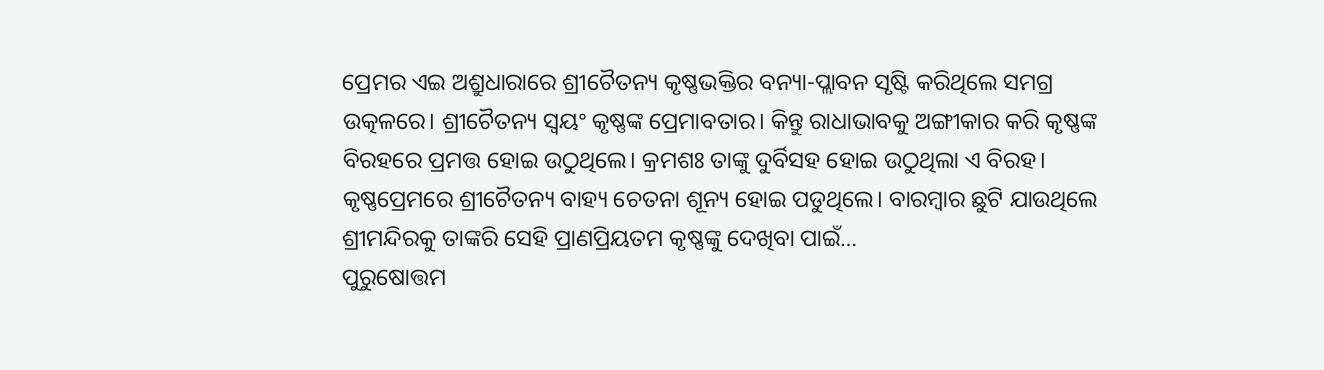ପ୍ରେମର ଏଇ ଅଶ୍ରୁଧାରାରେ ଶ୍ରୀଚୈତନ୍ୟ କୃଷ୍ଣଭକ୍ତିର ବନ୍ୟା-ପ୍ଲାବନ ସୃଷ୍ଟି କରିଥିଲେ ସମଗ୍ର ଉତ୍କଳରେ। ଶ୍ରୀଚୈତନ୍ୟ ସ୍ୱୟଂ କୃଷ୍ଣଙ୍କ ପ୍ରେମାବତାର। କିନ୍ତୁ ରାଧାଭାବକୁ ଅଙ୍ଗୀକାର କରି କୃଷ୍ଣଙ୍କ ବିରହରେ ପ୍ରମତ୍ତ ହୋଇ ଉଠୁଥିଲେ। କ୍ରମଶଃ ତାଙ୍କୁ ଦୁର୍ବିସହ ହୋଇ ଉଠୁଥିଲା ଏ ବିରହ। କୃଷ୍ଣପ୍ରେମରେ ଶ୍ରୀଚୈତନ୍ୟ ବାହ୍ୟ ଚେତନା ଶୂନ୍ୟ ହୋଇ ପଡୁଥିଲେ। ବାରମ୍ବାର ଛୁଟି ଯାଉଥିଲେ ଶ୍ରୀମନ୍ଦିରକୁ ତାଙ୍କରି ସେହି ପ୍ରାଣପ୍ରିୟତମ କୃଷ୍ଣଙ୍କୁ ଦେଖିବା ପାଇଁ…
ପୁରୁଷୋତ୍ତମ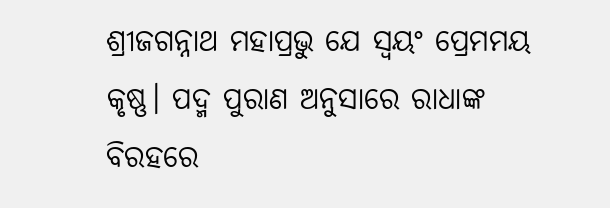ଶ୍ରୀଜଗନ୍ନାଥ ମହାପ୍ରଭୁ ଯେ ସ୍ୱୟଂ ପ୍ରେମମୟ କୃଷ୍ଣ। ପଦ୍ମ ପୁରାଣ ଅନୁସାରେ ରାଧାଙ୍କ ବିରହରେ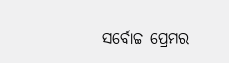ସର୍ବୋଚ୍ଚ ପ୍ରେମର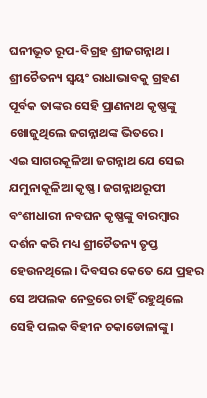ଘନୀଭୂତ ରୂପ-ବିଗ୍ରହ ଶ୍ରୀଜଗନ୍ନାଥ। ଶ୍ରୀଚୈତନ୍ୟ ସ୍ୱୟଂ ରାଧାଭାବକୁ ଗ୍ରହଣ ପୂର୍ବକ ତାଙ୍କର ସେହି ପ୍ରାଣନାଥ କୃଷ୍ଣଙ୍କୁ ଖୋଜୁଥିଲେ ଜଗନ୍ନାଥଙ୍କ ଭିତରେ।
ଏଇ ସାଗରକୂଳିଆ ଜଗନ୍ନାଥ ଯେ ସେଇ ଯମୁନାକୂଳିଆ କୃଷ୍ଣ। ଜଗନ୍ନାଥରୂପୀ ବଂଶୀଧାରୀ ନବଘନ କୃଷ୍ଣଙ୍କୁ ବାରମ୍ବାର ଦର୍ଶନ କରି ମଧ୍ୟ ଶ୍ରୀଚୈତନ୍ୟ ତୃପ୍ତ ହେଉନଥିଲେ। ଦିବସର କେତେ ଯେ ପ୍ରହର ସେ ଅପଲକ ନେତ୍ରରେ ଚାହିଁ ରହୁଥିଲେ ସେହି ପଲକ ବିହୀନ ଚକାଡୋଳାଙ୍କୁ।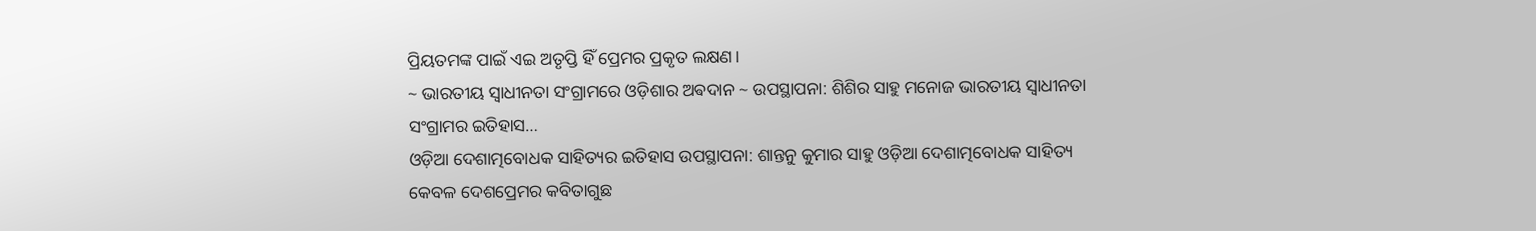ପ୍ରିୟତମଙ୍କ ପାଇଁ ଏଇ ଅତୃପ୍ତି ହିଁ ପ୍ରେମର ପ୍ରକୃତ ଲକ୍ଷଣ।
~ ଭାରତୀୟ ସ୍ୱାଧୀନତା ସଂଗ୍ରାମରେ ଓଡ଼ିଶାର ଅଵଦାନ ~ ଉପସ୍ଥାପନା: ଶିଶିର ସାହୁ ମନୋଜ ଭାରତୀୟ ସ୍ଵାଧୀନତା ସଂଗ୍ରାମର ଇତିହାସ…
ଓଡ଼ିଆ ଦେଶାତ୍ମବୋଧକ ସାହିତ୍ୟର ଇତିହାସ ଉପସ୍ଥାପନା: ଶାନ୍ତନୁ କୁମାର ସାହୁ ଓଡ଼ିଆ ଦେଶାତ୍ମବୋଧକ ସାହିତ୍ୟ କେବଳ ଦେଶପ୍ରେମର କବିତାଗୁଛ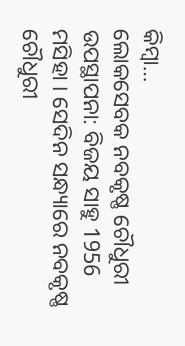କିମ୍ବା…
ଲୋକସେବକ ନବକୃଷ୍ଣ ଚୌଧୁରୀ ଉପସ୍ଥାପନା: ବିଜୟ ସାହୁ 1956 ମସିହା । ସେଦିନ ସନ୍ଧ୍ୟାରେ ନବକୃଷ୍ଣ ଚୌଧୁରୀ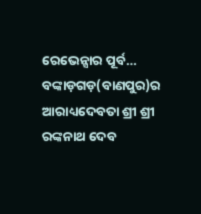ରେଭେନ୍ସାର ପୂର୍ବ…
ବଙ୍କାଡ଼ଗଡ଼(ବାଣପୁର)ର ଆରାଧ୍ୟଦେବତା ଶ୍ରୀ ଶ୍ରୀ ରଙ୍କନାଥ ଦେବ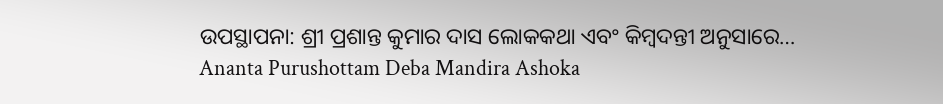ଉପସ୍ଥାପନା: ଶ୍ରୀ ପ୍ରଶାନ୍ତ କୁମାର ଦାସ ଲୋକକଥା ଏବଂ କିମ୍ବଦନ୍ତୀ ଅନୁସାରେ…
Ananta Purushottam Deba Mandira Ashoka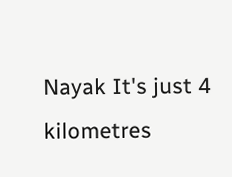Nayak It's just 4 kilometres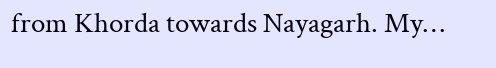from Khorda towards Nayagarh. My…